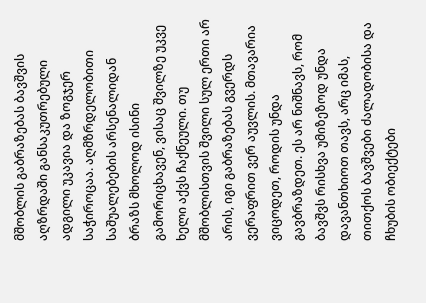მშობლის გაბრაზებას ბავშვის აღზრდაში განსაკუთრებული ადგილი უკავია და ზოგჯერ საჭიროცაა. აღმზრდელობითი საშუალებების არსენალიდან ბრაზს მხოლოდ ისინი გამორიცხავენ, ვისაც შვილზე უკვე ხელი აქვს ჩაქნეული. თუ მშობლისთვის შვილი სულ ერთი არ არის, იგი გაბრაზებას გვერდს ვერაფრით ვერ აუვლის. მთავარია ვიცოდეთ, როდის უნდა გავბრაზდეთ. ეს არ ნიშნავს, რომ ბავშვს რისხვა უმიზეზოდ უნდა დავანთხიოთ თავს, არც იმას, თითქოს ბავშვები ძალადობისა და ჩხუბის ობიექტები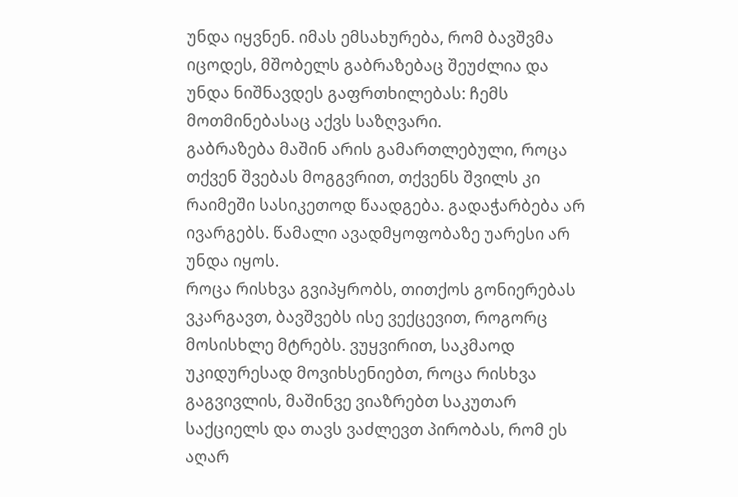უნდა იყვნენ. იმას ემსახურება, რომ ბავშვმა იცოდეს, მშობელს გაბრაზებაც შეუძლია და უნდა ნიშნავდეს გაფრთხილებას: ჩემს მოთმინებასაც აქვს საზღვარი.
გაბრაზება მაშინ არის გამართლებული, როცა თქვენ შვებას მოგგვრით, თქვენს შვილს კი რაიმეში სასიკეთოდ წაადგება. გადაჭარბება არ ივარგებს. წამალი ავადმყოფობაზე უარესი არ უნდა იყოს.
როცა რისხვა გვიპყრობს, თითქოს გონიერებას ვკარგავთ, ბავშვებს ისე ვექცევით, როგორც მოსისხლე მტრებს. ვუყვირით, საკმაოდ უკიდურესად მოვიხსენიებთ, როცა რისხვა გაგვივლის, მაშინვე ვიაზრებთ საკუთარ საქციელს და თავს ვაძლევთ პირობას, რომ ეს აღარ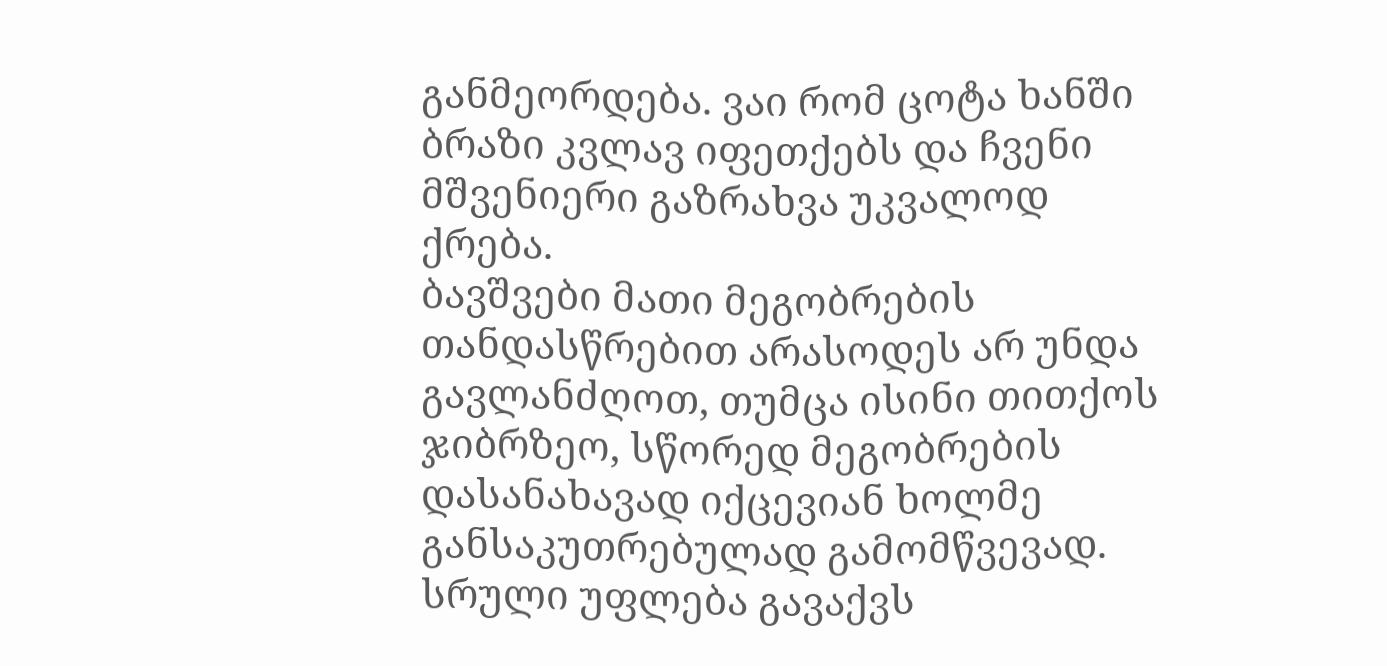განმეორდება. ვაი რომ ცოტა ხანში ბრაზი კვლავ იფეთქებს და ჩვენი მშვენიერი გაზრახვა უკვალოდ ქრება.
ბავშვები მათი მეგობრების თანდასწრებით არასოდეს არ უნდა გავლანძღოთ, თუმცა ისინი თითქოს ჯიბრზეო, სწორედ მეგობრების დასანახავად იქცევიან ხოლმე განსაკუთრებულად გამომწვევად.
სრული უფლება გავაქვს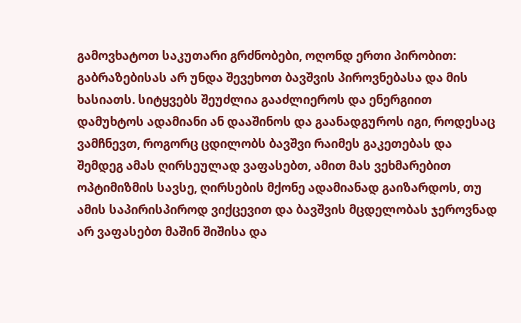გამოვხატოთ საკუთარი გრძნობები, ოღონდ ერთი პირობით: გაბრაზებისას არ უნდა შევეხოთ ბავშვის პიროვნებასა და მის ხასიათს. სიტყვებს შეუძლია გააძლიეროს და ენერგიით დამუხტოს ადამიანი ან დააშინოს და გაანადგუროს იგი, როდესაც ვამჩნევთ, როგორც ცდილობს ბავშვი რაიმეს გაკეთებას და შემდეგ ამას ღირსეულად ვაფასებთ, ამით მას ვეხმარებით ოპტიმიზმის სავსე, ღირსების მქონე ადამიანად გაიზარდოს, თუ ამის საპირისპიროდ ვიქცევით და ბავშვის მცდელობას ჯეროვნად არ ვაფასებთ მაშინ შიშისა და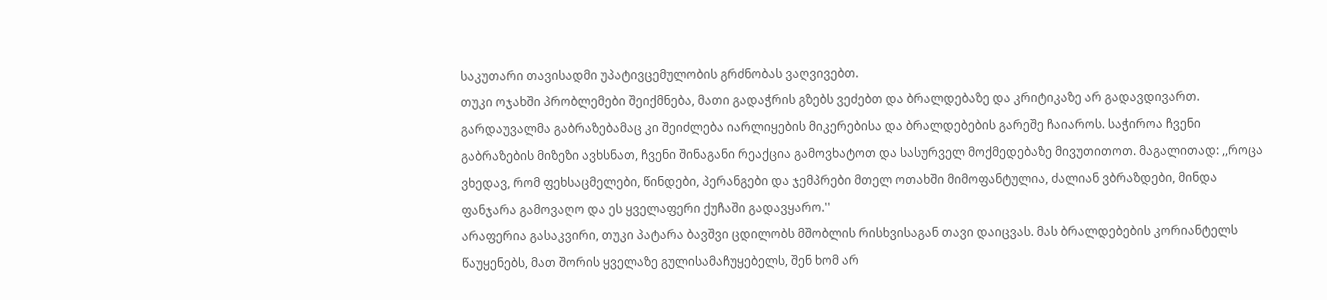საკუთარი თავისადმი უპატივცემულობის გრძნობას ვაღვივებთ.
თუკი ოჯახში პრობლემები შეიქმნება, მათი გადაჭრის გზებს ვეძებთ და ბრალდებაზე და კრიტიკაზე არ გადავდივართ. გარდაუვალმა გაბრაზებამაც კი შეიძლება იარლიყების მიკერებისა და ბრალდებების გარეშე ჩაიაროს. საჭიროა ჩვენი გაბრაზების მიზეზი ავხსნათ, ჩვენი შინაგანი რეაქცია გამოვხატოთ და სასურველ მოქმედებაზე მივუთითოთ. მაგალითად: ,,როცა ვხედავ, რომ ფეხსაცმელები, წინდები, პერანგები და ჯემპრები მთელ ოთახში მიმოფანტულია, ძალიან ვბრაზდები, მინდა ფანჯარა გამოვაღო და ეს ყველაფერი ქუჩაში გადავყარო.''
არაფერია გასაკვირი, თუკი პატარა ბავშვი ცდილობს მშობლის რისხვისაგან თავი დაიცვას. მას ბრალდებების კორიანტელს წაუყენებს, მათ შორის ყველაზე გულისამაჩუყებელს, შენ ხომ არ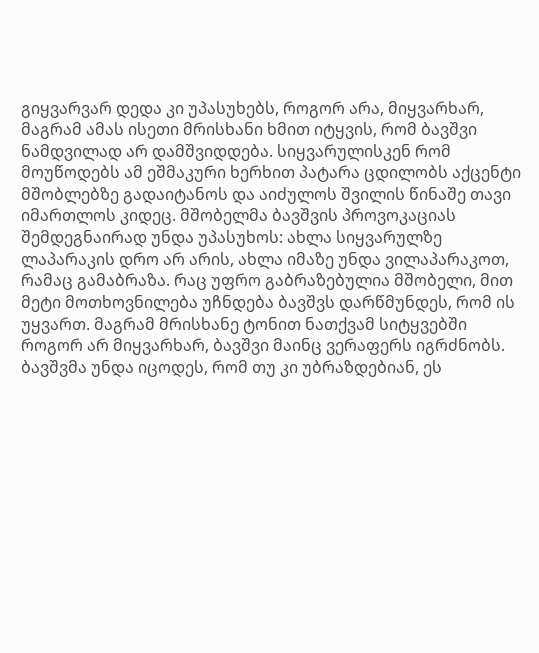გიყვარვარ დედა კი უპასუხებს, როგორ არა, მიყვარხარ, მაგრამ ამას ისეთი მრისხანი ხმით იტყვის, რომ ბავშვი ნამდვილად არ დამშვიდდება. სიყვარულისკენ რომ მოუწოდებს ამ ეშმაკური ხერხით პატარა ცდილობს აქცენტი მშობლებზე გადაიტანოს და აიძულოს შვილის წინაშე თავი იმართლოს კიდეც. მშობელმა ბავშვის პროვოკაციას შემდეგნაირად უნდა უპასუხოს: ახლა სიყვარულზე ლაპარაკის დრო არ არის, ახლა იმაზე უნდა ვილაპარაკოთ, რამაც გამაბრაზა. რაც უფრო გაბრაზებულია მშობელი, მით მეტი მოთხოვნილება უჩნდება ბავშვს დარწმუნდეს, რომ ის უყვართ. მაგრამ მრისხანე ტონით ნათქვამ სიტყვებში როგორ არ მიყვარხარ, ბავშვი მაინც ვერაფერს იგრძნობს. ბავშვმა უნდა იცოდეს, რომ თუ კი უბრაზდებიან, ეს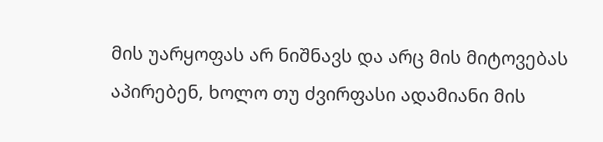მის უარყოფას არ ნიშნავს და არც მის მიტოვებას აპირებენ, ხოლო თუ ძვირფასი ადამიანი მის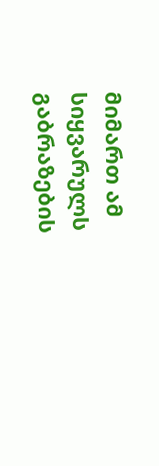მიმართ ამ სიყვარულს გაბრაზების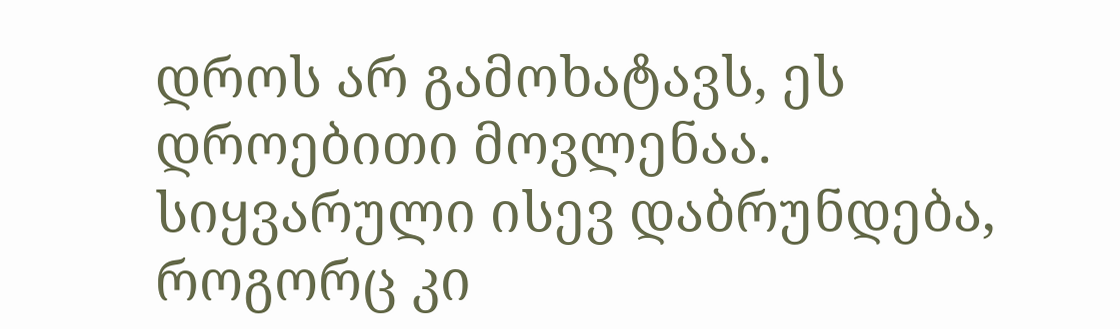დროს არ გამოხატავს, ეს დროებითი მოვლენაა. სიყვარული ისევ დაბრუნდება, როგორც კი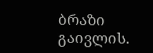ბრაზი გაივლის.